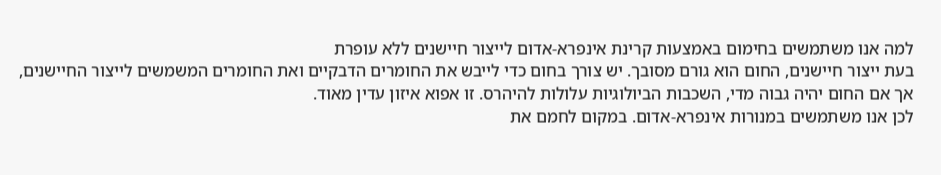למה אנו משתמשים בחימום באמצעות קרינת אינפרא-אדום לייצור חיישנים ללא עופרת
בעת ייצור חיישנים, החום הוא גורם מסובך. יש צורך בחום כדי לייבש את החומרים הדבקיים ואת החומרים המשמשים לייצור החיישנים, אך אם החום יהיה גבוה מדי, השכבות הביולוגיות עלולות להיהרס. זו אפוא איזון עדין מאוד.
לכן אנו משתמשים במנורות אינפרא-אדום. במקום לחמם את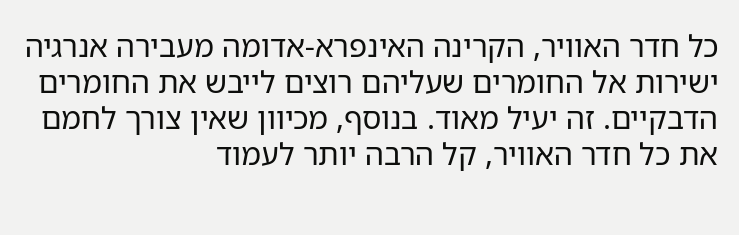כל חדר האוויר, הקרינה האינפרא-אדומה מעבירה אנרגיה ישירות אל החומרים שעליהם רוצים לייבש את החומרים הדבקיים. זה יעיל מאוד. בנוסף, מכיוון שאין צורך לחמם את כל חדר האוויר, קל הרבה יותר לעמוד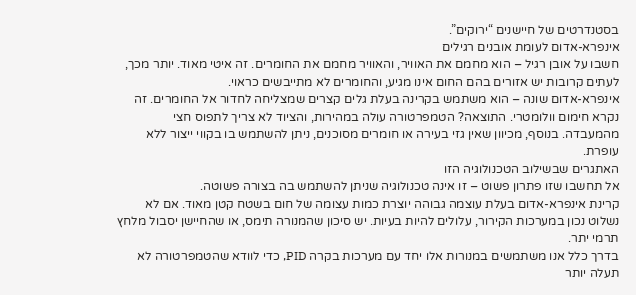בסטנדרטים של חיישנים “ירוקים”.
אינפרא-אדום לעומת אובנים רגילים
חשבו על אובן רגיל – הוא מחמם את האוויר, והאוויר מחמם את החומרים. זה איטי מאוד. יותר מכך, לעתים קרובות יש אזורים בהם החום אינו מגיע, והחומרים לא מתייבשים כראוי.
אינפרא-אדום שונה – הוא משתמש בקרינה בעלת גלים קצרים שמצליחה לחדור אל החומרים. זה נקרא חימום וולומטרי. התוצאה? הטמפרטורה עולה במהירות, והציוד לא צריך לתפוס חצי מהמעבדה. בנוסף, מכיוון שאין גזי בעירה או חומרים מסוכנים, ניתן להשתמש בו בקווי ייצור ללא עופרת.
האתגרים שבשילוב הטכנולוגיה הזו
אל תחשבו שזו פתרון פשוט – זו אינה טכנולוגיה שניתן להשתמש בה בצורה פשוטה.
קרינת אינפרא-אדום בעלת עוצמה גבוהה יוצרת כמות עצומה של חום בשטח קטן מאוד. אם לא נשלוט נכון במערכות הקירור, עלולים להיות בעיות. יש סיכון שהמנורה תימס, או שהחיישן יסבול מלחץ תרמי יתר.
בדרך כלל אנו משתמשים במנורות אלו יחד עם מערכות בקרה PID, כדי לוודא שהטמפרטורה לא תעלה יותר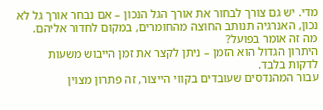מדי. יש גם צורך לבחור את אורך הגל הנכון – אם נבחר אורך גל לא נכון, האנרגיה תנותב החוצה מהחומרים, במקום לחדור אליהם.
מה זה אומר בפועל?
היתרון הגדול הוא הזמן – ניתן לקצר את זמן הייבוש משעות לדקות בלבד.
עבור המהנדסים שעובדים בקווי הייצור, זה פתרון מצוין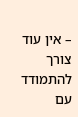– אין עוד צורך להתמודד עם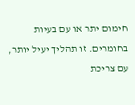חימום יתר או עם בעיות בחומרים. זו תהליך יעיל יותר, עם צריכת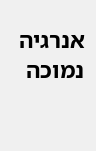אנרגיה נמוכה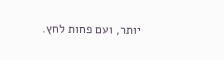יותר, ועם פחות לחץ.